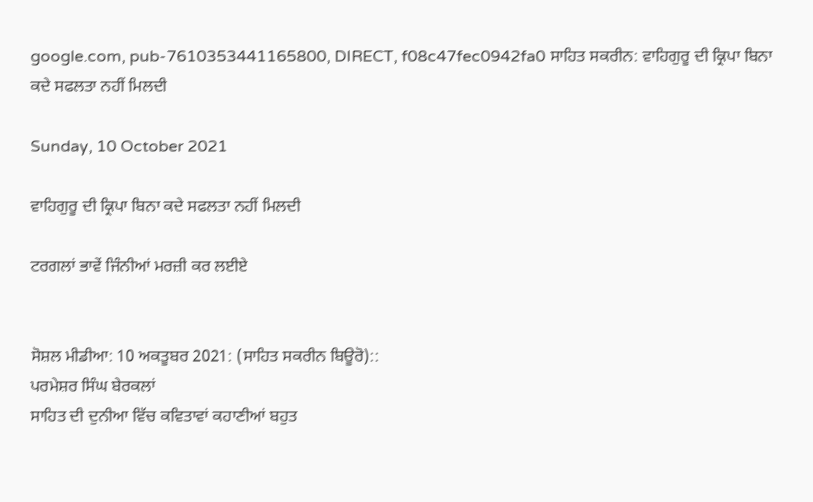google.com, pub-7610353441165800, DIRECT, f08c47fec0942fa0 ਸਾਹਿਤ ਸਕਰੀਨ: ਵਾਹਿਗੁਰੂ ਦੀ ਕ੍ਰਿਪਾ ਬਿਨਾ ਕਦੇ ਸਫਲਤਾ ਨਹੀਂ ਮਿਲਦੀ

Sunday, 10 October 2021

ਵਾਹਿਗੁਰੂ ਦੀ ਕ੍ਰਿਪਾ ਬਿਨਾ ਕਦੇ ਸਫਲਤਾ ਨਹੀਂ ਮਿਲਦੀ

ਟਰਗਲਾਂ ਭਾਵੇਂ ਜਿੰਨੀਆਂ ਮਰਜ਼ੀ ਕਰ ਲਈਏ


ਸੋਸ਼ਲ ਮੀਡੀਆ: 10 ਅਕਤੂਬਰ 2021: (ਸਾਹਿਤ ਸਕਰੀਨ ਬਿਊਰੋ)::
ਪਰਮੇਸ਼ਰ ਸਿੰਘ ਬੇਰਕਲਾਂ
ਸਾਹਿਤ ਦੀ ਦੁਨੀਆ ਵਿੱਚ ਕਵਿਤਾਵਾਂ ਕਹਾਣੀਆਂ ਬਹੁਤ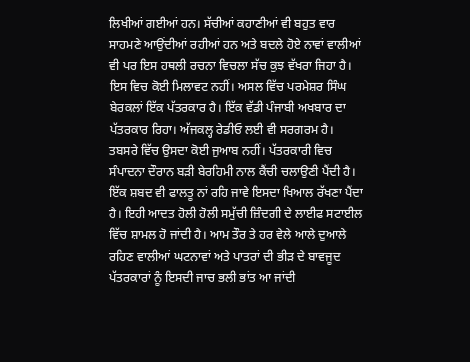ਲਿਖੀਆਂ ਗਈਆਂ ਹਨ। ਸੱਚੀਆਂ ਕਹਾਣੀਆਂ ਵੀ ਬਹੁਤ ਵਾਰ ਸਾਹਮਣੇ ਆਉਂਦੀਆਂ ਰਹੀਆਂ ਹਨ ਅਤੇ ਬਦਲੇ ਹੋਏ ਨਾਵਾਂ ਵਾਲੀਆਂ ਵੀ ਪਰ ਇਸ ਹਥਲੀ ਰਚਨਾ ਵਿਚਲਾ ਸੱਚ ਕੁਝ ਵੱਖਰਾ ਜਿਹਾ ਹੈ। ਇਸ ਵਿਚ ਕੋਈ ਮਿਲਾਵਟ ਨਹੀਂ। ਅਸਲ ਵਿੱਚ ਪਰਮੇਸ਼ਰ ਸਿੰਘ ਬੇਰਕਲਾਂ ਇੱਕ ਪੱਤਰਕਾਰ ਹੈ। ਇੱਕ ਵੱਡੀ ਪੰਜਾਬੀ ਅਖਬਾਰ ਦਾ ਪੱਤਰਕਾਰ ਰਿਹਾ। ਅੱਜਕਲ੍ਹ ਰੇਡੀਓ ਲਈ ਵੀ ਸਰਗਰਮ ਹੈ। ਤਬਸਰੇ ਵਿੱਚ ਉਸਦਾ ਕੋਈ ਜੁਆਬ ਨਹੀਂ। ਪੱਤਰਕਾਰੀ ਵਿਚ ਸੰਪਾਦਨਾ ਦੌਰਾਨ ਬੜੀ ਬੇਰਹਿਮੀ ਨਾਲ ਕੈਂਚੀ ਚਲਾਉਣੀ ਪੈਂਦੀ ਹੈ। ਇੱਕ ਸ਼ਬਦ ਵੀ ਫਾਲਤੂ ਨਾਂ ਰਹਿ ਜਾਵੇ ਇਸਦਾ ਖਿਆਲ ਰੱਖਣਾ ਪੈਂਦਾ ਹੈ। ਇਹੀ ਆਦਤ ਹੋਲੀ ਹੋਲੀ ਸਮੁੱਚੀ ਜ਼ਿੰਦਗੀ ਦੇ ਲਾਈਫ ਸਟਾਈਲ ਵਿੱਚ ਸ਼ਾਮਲ ਹੋ ਜਾਂਦੀ ਹੈ। ਆਮ ਤੌਰ ਤੇ ਹਰ ਵੇਲੇ ਆਲੇ ਦੁਆਲੇ ਰਹਿਣ ਵਾਲੀਆਂ ਘਟਨਾਵਾਂ ਅਤੇ ਪਾਤਰਾਂ ਦੀ ਭੀੜ ਦੇ ਬਾਵਜੂਦ ਪੱਤਰਕਾਰਾਂ ਨੂੰ ਇਸਦੀ ਜਾਚ ਭਲੀ ਭਾਂਤ ਆ ਜਾਂਦੀ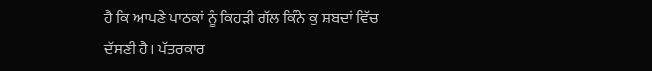ਹੈ ਕਿ ਆਪਣੇ ਪਾਠਕਾਂ ਨੂੰ ਕਿਹੜੀ ਗੱਲ ਕਿੰਨੇ ਕੁ ਸ਼ਬਦਾਂ ਵਿੱਚ ਦੱਸਣੀ ਹੈ। ਪੱਤਰਕਾਰ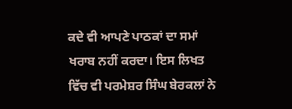ਕਦੇ ਵੀ ਆਪਣੇ ਪਾਠਕਾਂ ਦਾ ਸਮਾਂ ਖਰਾਬ ਨਹੀਂ ਕਰਦਾ। ਇਸ ਲਿਖਤ ਵਿੱਚ ਵੀ ਪਰਮੇਸ਼ਰ ਸਿੰਘ ਬੇਰਕਲਾਂ ਨੇ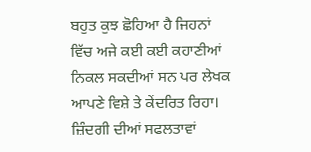ਬਹੁਤ ਕੁਝ ਛੋਹਿਆ ਹੈ ਜਿਹਨਾਂ ਵਿੱਚ ਅਜੇ ਕਈ ਕਈ ਕਹਾਣੀਆਂ ਨਿਕਲ ਸਕਦੀਆਂ ਸਨ ਪਰ ਲੇਖਕ ਆਪਣੇ ਵਿਸ਼ੇ ਤੇ ਕੇਂਦਰਿਤ ਰਿਹਾ। ਜ਼ਿੰਦਗੀ ਦੀਆਂ ਸਫਲਤਾਵਾਂ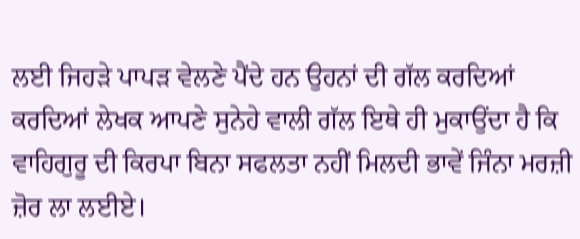ਲਈ ਜਿਹੜੇ ਪਾਪੜ ਵੇਲਣੇ ਪੈਂਦੇ ਹਨ ਉਹਨਾਂ ਦੀ ਗੱਲ ਕਰਦਿਆਂ ਕਰਦਿਆਂ ਲੇਖਕ ਆਪਣੇ ਸੁਨੇਹੇ ਵਾਲੀ ਗੱਲ ਇਥੇ ਹੀ ਮੁਕਾਉਂਦਾ ਹੈ ਕਿ ਵਾਹਿਗੁਰੂ ਦੀ ਕਿਰਪਾ ਬਿਨਾ ਸਫਲਤਾ ਨਹੀਂ ਮਿਲਦੀ ਭਾਵੇਂ ਜਿੰਨਾ ਮਰਜ਼ੀ ਜ਼ੋਰ ਲਾ ਲਈਏ।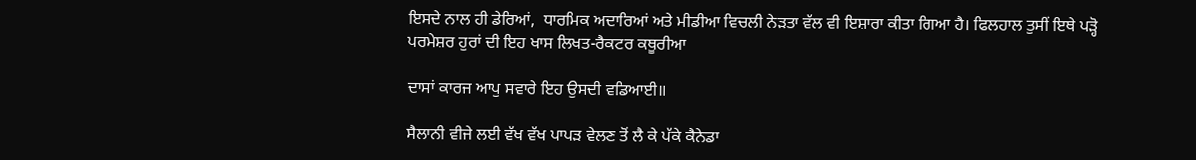ਇਸਦੇ ਨਾਲ ਹੀ ਡੇਰਿਆਂ,  ਧਾਰਮਿਕ ਅਦਾਰਿਆਂ ਅਤੇ ਮੀਡੀਆ ਵਿਚਲੀ ਨੇੜਤਾ ਵੱਲ ਵੀ ਇਸ਼ਾਰਾ ਕੀਤਾ ਗਿਆ ਹੈ। ਫਿਲਹਾਲ ਤੁਸੀਂ ਇਥੇ ਪੜ੍ਹੋ ਪਰਮੇਸ਼ਰ ਹੁਰਾਂ ਦੀ ਇਹ ਖਾਸ ਲਿਖਤ-ਰੈਕਟਰ ਕਥੂਰੀਆ

ਦਾਸਾਂ ਕਾਰਜ ਆਪੁ ਸਵਾਰੇ ਇਹ ਉਸਦੀ ਵਡਿਆਈ॥

ਸੈਲਾਨੀ ਵੀਜੇ ਲਈ ਵੱਖ ਵੱਖ ਪਾਪੜ ਵੇਲਣ ਤੋਂ ਲੈ ਕੇ ਪੱਕੇ ਕੈਨੇਡਾ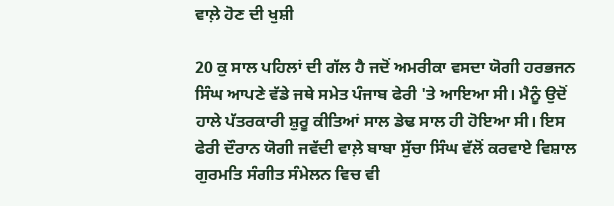ਵਾਲ਼ੇ ਹੋਣ ਦੀ ਖੁਸ਼ੀ

20 ਕੁ ਸਾਲ ਪਹਿਲਾਂ ਦੀ ਗੱਲ ਹੈ ਜਦੋਂ ਅਮਰੀਕਾ ਵਸਦਾ ਯੋਗੀ ਹਰਭਜਨ ਸਿੰਘ ਆਪਣੇ ਵੱਡੇ ਜਥੇ ਸਮੇਤ ਪੰਜਾਬ ਫੇਰੀ 'ਤੇ ਆਇਆ ਸੀ। ਮੈਨੂੰ ਉਦੋਂ ਹਾਲੇ ਪੱਤਰਕਾਰੀ ਸ਼ੁਰੂ ਕੀਤਿਆਂ ਸਾਲ ਡੇਢ ਸਾਲ ਹੀ ਹੋਇਆ ਸੀ। ਇਸ ਫੇਰੀ ਦੌਰਾਨ ਯੋਗੀ ਜਵੱਦੀ ਵਾਲ਼ੇ ਬਾਬਾ ਸੁੱਚਾ ਸਿੰਘ ਵੱਲੋਂ ਕਰਵਾਏ ਵਿਸ਼ਾਲ ਗੁਰਮਤਿ ਸੰਗੀਤ ਸੰਮੇਲਨ ਵਿਚ ਵੀ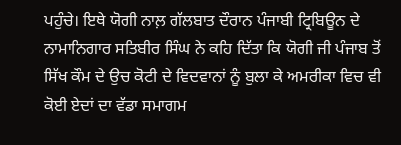ਪਹੁੰਚੇ। ਇਥੇ ਯੋਗੀ ਨਾਲ਼ ਗੱਲਬਾਤ ਦੌਰਾਨ ਪੰਜਾਬੀ ਟ੍ਰਿਬਿਊਨ ਦੇ ਨਾਮਾਨਿਗਾਰ ਸਤਿਬੀਰ ਸਿੰਘ ਨੇ ਕਹਿ ਦਿੱਤਾ ਕਿ ਯੋਗੀ ਜੀ ਪੰਜਾਬ ਤੋਂ ਸਿੱਖ ਕੌਮ ਦੇ ਉਚ ਕੋਟੀ ਦੇ ਵਿਦਵਾਨਾਂ ਨੂੰ ਬੁਲਾ ਕੇ ਅਮਰੀਕਾ ਵਿਚ ਵੀ ਕੋਈ ਏਦਾਂ ਦਾ ਵੱਡਾ ਸਮਾਗਮ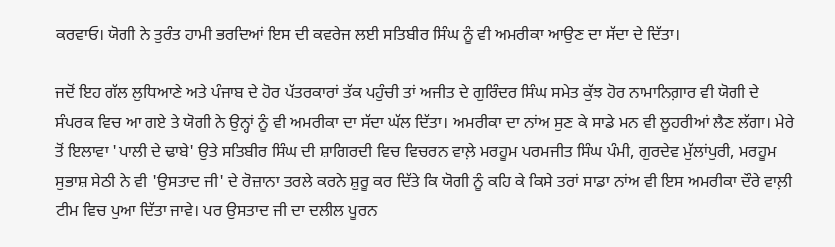ਕਰਵਾਓ। ਯੋਗੀ ਨੇ ਤੁਰੰਤ ਹਾਮੀ ਭਰਦਿਆਂ ਇਸ ਦੀ ਕਵਰੇਜ ਲਈ ਸਤਿਬੀਰ ਸਿੰਘ ਨੂੰ ਵੀ ਅਮਰੀਕਾ ਆਉਣ ਦਾ ਸੱਦਾ ਦੇ ਦਿੱਤਾ।

ਜਦੋਂ ਇਹ ਗੱਲ ਲੁਧਿਆਣੇ ਅਤੇ ਪੰਜਾਬ ਦੇ ਹੋਰ ਪੱਤਰਕਾਰਾਂ ਤੱਕ ਪਹੁੰਚੀ ਤਾਂ ਅਜੀਤ ਦੇ ਗੁਰਿੰਦਰ ਸਿੰਘ ਸਮੇਤ ਕੁੱਝ ਹੋਰ ਨਾਮਾਨਿਗ਼ਾਰ ਵੀ ਯੋਗੀ ਦੇ ਸੰਪਰਕ ਵਿਚ ਆ ਗਏ ਤੇ ਯੋਗੀ ਨੇ ਉਨ੍ਹਾਂ ਨੂੰ ਵੀ ਅਮਰੀਕਾ ਦਾ ਸੱਦਾ ਘੱਲ ਦਿੱਤਾ। ਅਮਰੀਕਾ ਦਾ ਨਾਂਅ ਸੁਣ ਕੇ ਸਾਡੇ ਮਨ ਵੀ ਲੂਹਰੀਆਂ ਲੈਣ ਲੱਗਾ। ਮੇਰੇ ਤੋਂ ਇਲਾਵਾ 'ਪਾਲੀ ਦੇ ਢਾਬੇ' ਉਤੇ ਸਤਿਬੀਰ ਸਿੰਘ ਦੀ ਸ਼ਾਗਿਰਦੀ ਵਿਚ ਵਿਚਰਨ ਵਾਲ਼ੇ ਮਰਹੂਮ ਪਰਮਜੀਤ ਸਿੰਘ ਪੰਮੀ, ਗੁਰਦੇਵ ਮੁੱਲਾਂਪੁਰੀ, ਮਰਹੂਮ ਸੁਭਾਸ਼ ਸੇਠੀ ਨੇ ਵੀ 'ਉਸਤਾਦ ਜੀ' ਦੇ ਰੋਜ਼ਾਨਾ ਤਰਲੇ ਕਰਨੇ ਸ਼ੁਰੂ ਕਰ ਦਿੱਤੇ ਕਿ ਯੋਗੀ ਨੂੰ ਕਹਿ ਕੇ ਕਿਸੇ ਤਰਾਂ ਸਾਡਾ ਨਾਂਅ ਵੀ ਇਸ ਅਮਰੀਕਾ ਦੌਰੇ ਵਾਲ਼ੀ ਟੀਮ ਵਿਚ ਪੁਆ ਦਿੱਤਾ ਜਾਵੇ। ਪਰ ਉਸਤਾਦ ਜੀ ਦਾ ਦਲੀਲ ਪੂਰਨ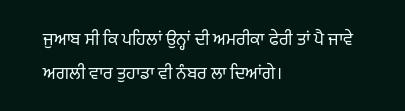ਜੁਆਬ ਸੀ ਕਿ ਪਹਿਲਾਂ ਉਨ੍ਹਾਂ ਦੀ ਅਮਰੀਕਾ ਫੇਰੀ ਤਾਂ ਪੈ ਜਾਵੇ ਅਗਲੀ ਵਾਰ ਤੁਹਾਡਾ ਵੀ ਨੰਬਰ ਲਾ ਦਿਆਂਗੇ।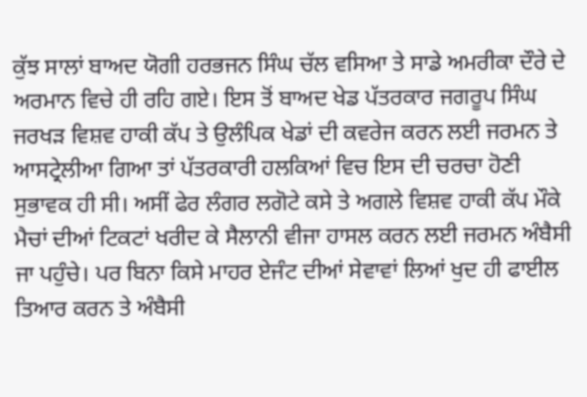ਕੁੱਝ ਸਾਲਾਂ ਬਾਅਦ ਯੋਗੀ ਹਰਭਜਨ ਸਿੰਘ ਚੱਲ ਵਸਿਆ ਤੇ ਸਾਡੇ ਅਮਰੀਕਾ ਦੌਰੇ ਦੇ ਅਰਮਾਨ ਵਿਚੇ ਹੀ ਰਹਿ ਗਏ। ਇਸ ਤੋਂ ਬਾਅਦ ਖੇਡ ਪੱਤਰਕਾਰ ਜਗਰੂਪ ਸਿੰਘ ਜਰਖੜ ਵਿਸ਼ਵ ਹਾਕੀ ਕੱਪ ਤੇ ਉਲੰਪਿਕ ਖੇਡਾਂ ਦੀ ਕਵਰੇਜ ਕਰਨ ਲਈ ਜਰਮਨ ਤੇ ਆਸਟ੍ਰੇਲੀਆ ਗਿਆ ਤਾਂ ਪੱਤਰਕਾਰੀ ਹਲਕਿਆਂ ਵਿਚ ਇਸ ਦੀ ਚਰਚਾ ਹੋਣੀ ਸੁਭਾਵਕ ਹੀ ਸੀ। ਅਸੀਂ ਫੇਰ ਲੰਗਰ ਲਗੋਟੇ ਕਸੇ ਤੇ ਅਗਲੇ ਵਿਸ਼ਵ ਹਾਕੀ ਕੱਪ ਮੌਕੇ ਮੈਚਾਂ ਦੀਆਂ ਟਿਕਟਾਂ ਖਰੀਦ ਕੇ ਸੈਲਾਨੀ ਵੀਜਾ ਹਾਸਲ ਕਰਨ ਲਈ ਜਰਮਨ ਅੰਬੈਸੀ ਜਾ ਪਹੁੰਚੇ। ਪਰ ਬਿਨਾ ਕਿਸੇ ਮਾਹਰ ਏਜੰਟ ਦੀਆਂ ਸੇਵਾਵਾਂ ਲਿਆਂ ਖੁਦ ਹੀ ਫਾਈਲ ਤਿਆਰ ਕਰਨ ਤੇ ਅੰਬੈਸੀ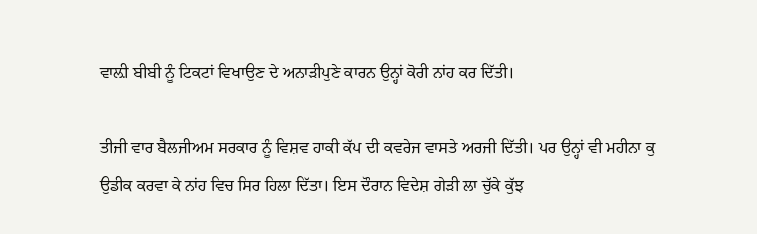ਵਾਲ਼ੀ ਬੀਬੀ ਨੂੰ ਟਿਕਟਾਂ ਵਿਖਾਉਣ ਦੇ ਅਨਾੜੀਪੁਣੇ ਕਾਰਨ ਉਨ੍ਹਾਂ ਕੋਰੀ ਨਾਂਹ ਕਰ ਦਿੱਤੀ।

ਤੀਜੀ ਵਾਰ ਬੈਲਜੀਅਮ ਸਰਕਾਰ ਨੂੰ ਵਿਸ਼ਵ ਹਾਕੀ ਕੱਪ ਦੀ ਕਵਰੇਜ ਵਾਸਤੇ ਅਰਜੀ ਦਿੱਤੀ। ਪਰ ਉਨ੍ਹਾਂ ਵੀ ਮਹੀਨਾ ਕੁ ਉਡੀਕ ਕਰਵਾ ਕੇ ਨਾਂਹ ਵਿਚ ਸਿਰ ਹਿਲਾ ਦਿੱਤਾ। ਇਸ ਦੌਰਾਨ ਵਿਦੇਸ਼ ਗੇੜੀ ਲਾ ਚੁੱਕੇ ਕੁੱਝ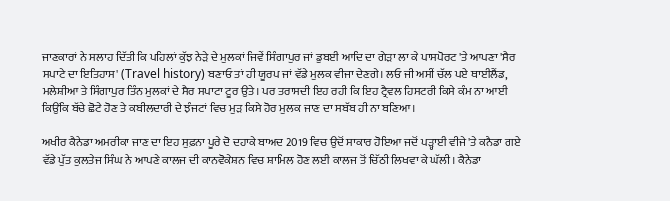ਜਾਣਕਾਰਾਂ ਨੇ ਸਲਾਹ ਦਿੱਤੀ ਕਿ ਪਹਿਲਾਂ ਕੁੱਝ ਨੇੜੇ ਦੇ ਮੁਲਕਾਂ ਜਿਵੇਂ ਸਿੰਗਾਪੁਰ ਜਾਂ ਡੁਬਈ ਆਦਿ ਦਾ ਗੇੜਾ ਲਾ ਕੇ ਪਾਸਪੋਰਟ 'ਤੇ ਆਪਣਾ 'ਸੈਰ ਸਪਾਟੇ ਦਾ ਇਤਿਹਾਸ' (Travel history) ਬਣਾਓ ਤਾਂ ਹੀ ਯੂਰਪ ਜਾਂ ਵੱਡੇ ਮੁਲਕ ਵੀਜਾ ਦੇਣਗੇ। ਲਓ ਜੀ ਅਸੀਂ ਚੱਲ ਪਏ ਥਾਈਲੈਂਡ, ਮਲੇਸ਼ੀਆ ਤੇ ਸਿੰਗਾਪੁਰ ਤਿੰਨ ਮੁਲਕਾਂ ਦੇ ਸੈਰ ਸਪਾਟਾ ਟੂਰ ਉਤੇ। ਪਰ ਤਰਾਸਦੀ ਇਹ ਰਹੀ ਕਿ ਇਹ ਟ੍ਰੈਵਲ ਹਿਸਟਰੀ ਕਿਸੇ ਕੰਮ ਨਾ ਆਈ ਕਿਉਂਕਿ ਬੱਚੇ ਛੋਟੇ ਹੋਣ ਤੇ ਕਬੀਲਦਾਰੀ ਦੇ ਝੰਜਟਾਂ ਵਿਚ ਮੁੜ ਕਿਸੇ ਹੋਰ ਮੁਲਕ ਜਾਣ ਦਾ ਸਬੱਬ ਹੀ ਨਾ ਬਣਿਆ।

ਅਖੀਰ ਕੈਨੇਡਾ ਅਮਰੀਕਾ ਜਾਣ ਦਾ ਇਹ ਸੁਫ਼ਨਾ ਪੂਰੇ ਦੋ ਦਹਾਕੇ ਬਾਅਦ 2019 ਵਿਚ ਉਦੋਂ ਸਾਕਾਰ ਹੋਇਆ ਜਦੋਂ ਪੜ੍ਹਾਈ ਵੀਜੇ 'ਤੇ ਕਨੈਡਾ ਗਏ ਵੱਡੇ ਪੁੱਤ ਕੁਲਤੇਜ ਸਿੰਘ ਨੇ ਆਪਣੇ ਕਾਲਜ ਦੀ ਕਾਨਵੋਕੇਸ਼ਨ ਵਿਚ ਸ਼ਾਮਿਲ ਹੋਣ ਲਈ ਕਾਲਜ ਤੋਂ ਚਿੱਠੀ ਲਿਖਵਾ ਕੇ ਘੱਲੀ। ਕੈਨੇਡਾ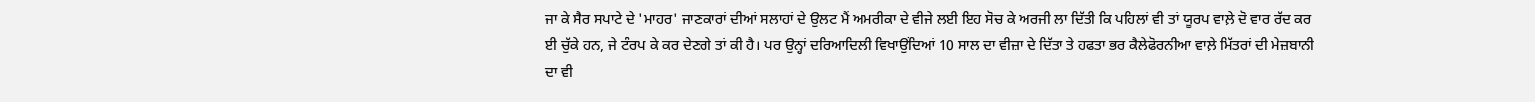ਜਾ ਕੇ ਸੈਰ ਸਪਾਟੇ ਦੇ 'ਮਾਹਰ' ਜਾਣਕਾਰਾਂ ਦੀਆਂ ਸਲਾਹਾਂ ਦੇ ਉਲਟ ਮੈਂ ਅਮਰੀਕਾ ਦੇ ਵੀਜੇ ਲਈ ਇਹ ਸੋਚ ਕੇ ਅਰਜੀ ਲਾ ਦਿੱਤੀ ਕਿ ਪਹਿਲਾਂ ਵੀ ਤਾਂ ਯੂਰਪ ਵਾਲ਼ੇ ਦੋ ਵਾਰ ਰੱਦ ਕਰ ਈ ਚੁੱਕੇ ਹਨ, ਜੇ ਟੰਰਪ ਕੇ ਕਰ ਦੇਣਗੇ ਤਾਂ ਕੀ ਹੈ। ਪਰ ਉਨ੍ਹਾਂ ਦਰਿਆਦਿਲੀ ਵਿਖਾਉਂਦਿਆਂ 10 ਸਾਲ ਦਾ ਵੀਜ਼ਾ ਦੇ ਦਿੱਤਾ ਤੇ ਹਫਤਾ ਭਰ ਕੈਲੇਫੋਰਨੀਆ ਵਾਲ਼ੇ ਮਿੱਤਰਾਂ ਦੀ ਮੇਜ਼ਬਾਨੀ ਦਾ ਵੀ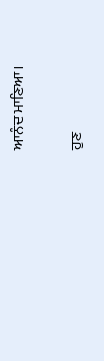ਆਨੰਦ ਮਾਣਿਆ।

ਹੁਣ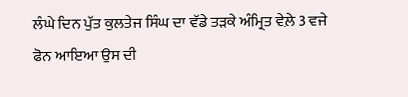ਲੰਘੇ ਦਿਨ ਪੁੱਤ ਕੁਲਤੇਜ ਸਿੰਘ ਦਾ ਵੱਡੇ ਤੜਕੇ ਅੰਮ੍ਰਿਤ ਵੇਲ਼ੇ 3 ਵਜੇ ਫੋਨ ਆਇਆ ਉਸ ਦੀ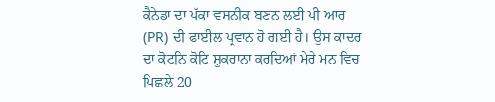ਕੈਨੇਡਾ ਦਾ ਪੱਕਾ ਵਸਨੀਕ ਬਣਨ ਲਈ ਪੀ ਆਰ (PR) ਦੀ ਫਾਈਲ ਪ੍ਰਵਾਨ ਹੋ ਗਈ ਹੈ। ਉਸ ਕਾਦਰ ਦਾ ਕੋਟਨਿ ਕੋਟਿ ਸ਼ੁਕਰਾਨਾ ਕਰਦਿਆਂ ਮੇਰੇ ਮਨ ਵਿਚ ਪਿਛਲੇ 20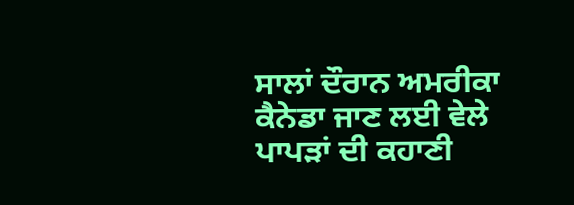ਸਾਲਾਂ ਦੌਰਾਨ ਅਮਰੀਕਾ ਕੈਨੇਡਾ ਜਾਣ ਲਈ ਵੇਲੇ ਪਾਪੜਾਂ ਦੀ ਕਹਾਣੀ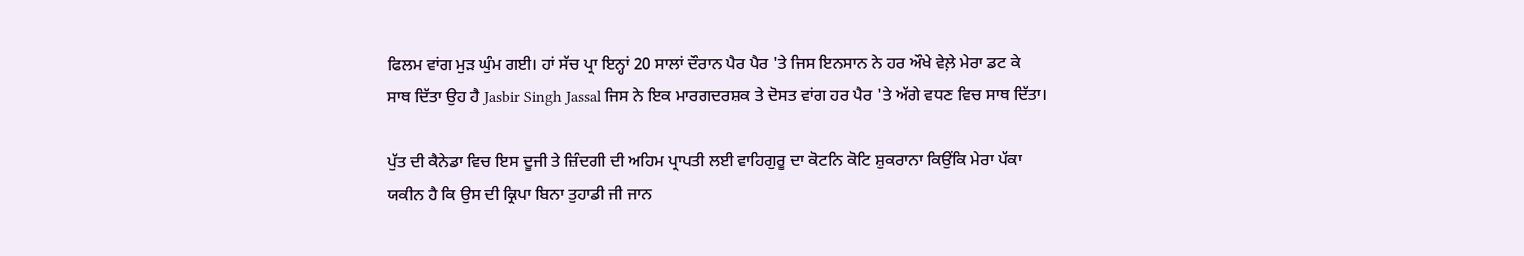ਫਿਲਮ ਵਾਂਗ ਮੁੜ ਘੁੰਮ ਗਈ। ਹਾਂ ਸੱਚ ਪ੍ਰਾ ਇਨ੍ਹਾਂ 20 ਸਾਲਾਂ ਦੌਰਾਨ ਪੈਰ ਪੈਰ 'ਤੇ ਜਿਸ ਇਨਸਾਨ ਨੇ ਹਰ ਔਖੇ ਵੇਲ਼ੇ ਮੇਰਾ ਡਟ ਕੇ ਸਾਥ ਦਿੱਤਾ ਉਹ ਹੈ Jasbir Singh Jassal ਜਿਸ ਨੇ ਇਕ ਮਾਰਗਦਰਸ਼ਕ ਤੇ ਦੋਸਤ ਵਾਂਗ ਹਰ ਪੈਰ 'ਤੇ ਅੱਗੇ ਵਧਣ ਵਿਚ ਸਾਥ ਦਿੱਤਾ।

ਪੁੱਤ ਦੀ ਕੈਨੇਡਾ ਵਿਚ ਇਸ ਦੂਜੀ ਤੇ ਜ਼ਿੰਦਗੀ ਦੀ ਅਹਿਮ ਪ੍ਰਾਪਤੀ ਲਈ ਵਾਹਿਗੁਰੂ ਦਾ ਕੋਟਨਿ ਕੋਟਿ ਸ਼ੁਕਰਾਨਾ ਕਿਉਂਕਿ ਮੇਰਾ ਪੱਕਾ ਯਕੀਨ ਹੈ ਕਿ ਉਸ ਦੀ ਕ੍ਰਿਪਾ ਬਿਨਾ ਤੁਹਾਡੀ ਜੀ ਜਾਨ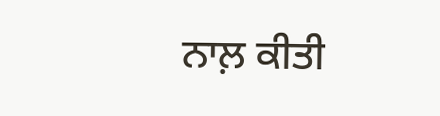ਨਾਲ਼ ਕੀਤੀ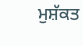ਮੁਸ਼ੱਕਤ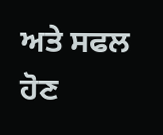ਅਤੇ ਸਫਲ ਹੋਣ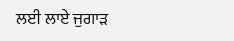ਲਈ ਲਾਏ ਜੁਗਾੜ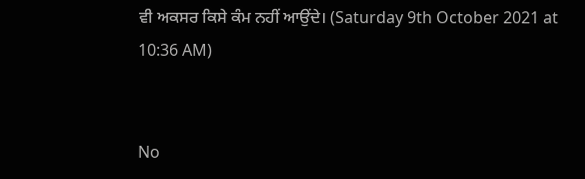ਵੀ ਅਕਸਰ ਕਿਸੇ ਕੰਮ ਨਹੀਂ ਆਉਂਦੇ। (Saturday 9th October 2021 at 10:36 AM)


No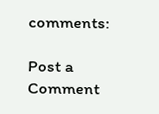comments:

Post a Comment